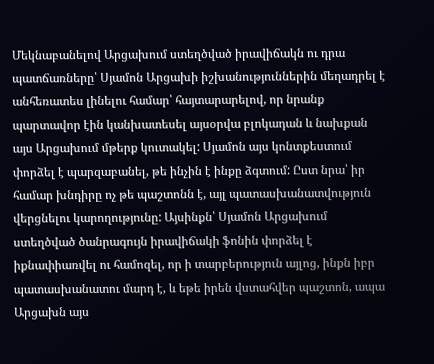Մեկնաբանելով Արցախում ստեղծված իրավիճակն ու դրա պատճառները՝ Սյամոն Արցախի իշխանություններին մեղադրել է անհեռատես լինելու համար՝ հայտարարելով, որ նրանք պարտավոր էին կանխատեսել այսօրվա բլոկադան և նախքան այս Արցախում մթերք կուտակել: Սյամոն այս կոնտքեստում փորձել է պարզաբանել, թե ինչին է ինքը ձգտում: Ըստ նրա՝ իր համար խնդիրը ոչ թե պաշտոնն է, այլ պատասխանատվություն վերցնելու կարողությունը: Այսինքն՝ Սյամոն Արցախում ստեղծված ծանրագույն իրավիճակի ֆոնին փորձել է իքնափիառվել ու համոզել, որ ի տարբերություն այլոց, ինքն իբր պատասխանատու մարդ է, և եթե իրեն վստահվեր պաշտոն, ապա Արցախն այս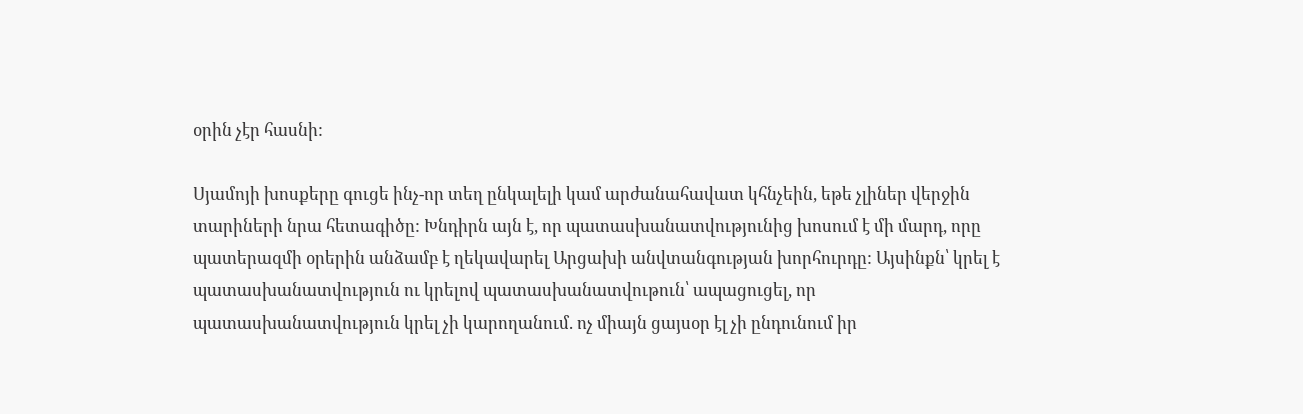օրին չէր հասնի:

Սյամոյի խոսքերը գուցե ինչ-որ տեղ ընկալելի կամ արժանահավատ կհնչեին, եթե չլիներ վերջին տարիների նրա հետագիծը: Խնդիրն այն է, որ պատասխանատվությունից խոսում է մի մարդ, որը պատերազմի օրերին անձամբ է ղեկավարել Արցախի անվտանգության խորհուրդը: Այսինքն՝ կրել է պատասխանատվություն ու կրելով պատասխանատվութուն՝ ապացուցել, որ պատասխանատվություն կրել չի կարողանում. ոչ միայն ցայսօր էլ չի ընդունում իր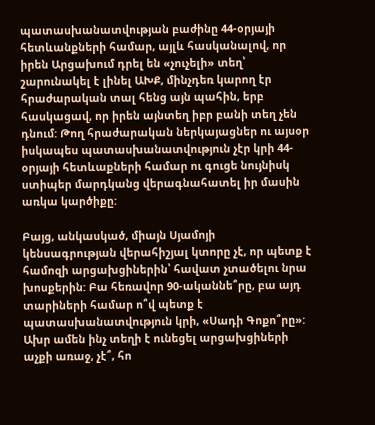պատասխանատվության բաժինը 44-օրյայի հետևանքների համար, այլև հասկանալով, որ իրեն Արցախում դրել են «չուչելի» տեղ՝ շարունակել է լինել ԱԽՔ, մինչդեռ կարող էր հրաժարական տալ հենց այն պահին, երբ հասկացավ, որ իրեն այնտեղ իբր բանի տեղ չեն դնում: Թող հրաժարական ներկայացներ ու այսօր իսկապես պատասխանատվություն չէր կրի 44-օրյայի հետևաքների համար ու գուցե նույնիսկ ստիպեր մարդկանց վերագնահատել իր մասին առկա կարծիքը:

Բայց, անկասկած, միայն Սյամոյի կենսագրության վերահիշյալ կտորը չէ, որ պետք է համոզի արցախցիներին՝ հավատ չտածելու նրա խոսքերին: Բա հեռավոր 90-ականնե՞րը, բա այդ տարիների համար ո՞վ պետք է պատասխանատվություն կրի, «Սադի Գոքո՞րը»: Ախր ամեն ինչ տեղի է ունեցել արցախցիների աչքի առաջ, չէ՞, հո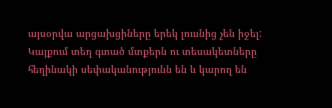այսօրվա արցախցիները երեկ լուսնից չեն իջել:
Կայքում տեղ գտած մտքերն ու տեսակետները հեղինակի սեփականությունն են և կարող են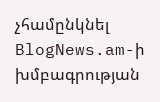չհամընկնել BlogNews.am-ի խմբագրության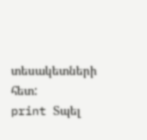տեսակետների հետ:
print Տպել